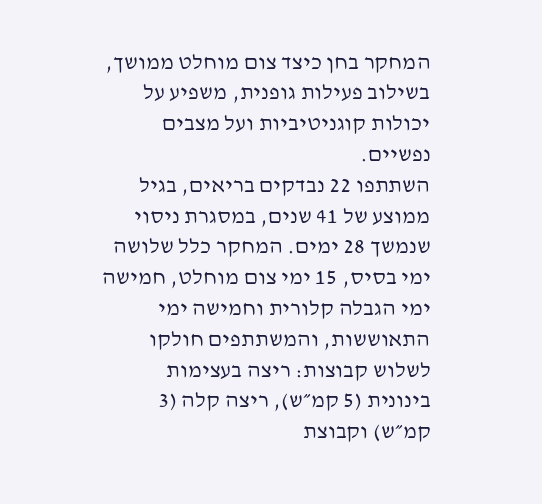המחקר בחן כיצד צום מוחלט ממושך, בשילוב פעילות גופנית, משפיע על יכולות קוגניטיביות ועל מצבים נפשיים.
השתתפו 22 נבדקים בריאים, בגיל ממוצע של 41 שנים, במסגרת ניסוי שנמשך 28 ימים. המחקר כלל שלושה ימי בסיס, 15 ימי צום מוחלט, חמישה ימי הגבלה קלורית וחמישה ימי התאוששות, והמשתתפים חולקו לשלוש קבוצות: ריצה בעצימות בינונית (5 קמ״ש), ריצה קלה (3 קמ״ש) וקבוצת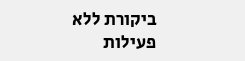ביקורת ללא פעילות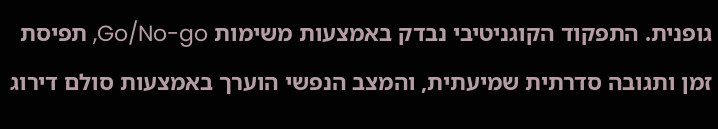גופנית. התפקוד הקוגניטיבי נבדק באמצעות משימות Go/No-go, תפיסת זמן ותגובה סדרתית שמיעתית, והמצב הנפשי הוערך באמצעות סולם דירוג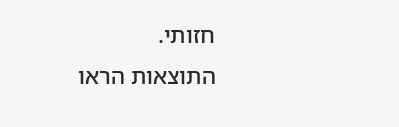חזותי.
התוצאות הראו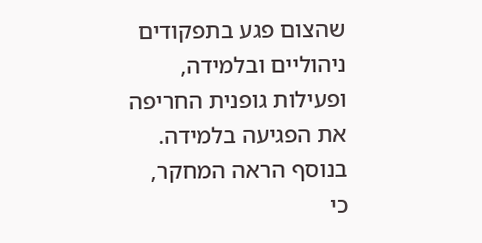שהצום פגע בתפקודים ניהוליים ובלמידה, ופעילות גופנית החריפה את הפגיעה בלמידה. בנוסף הראה המחקר, כי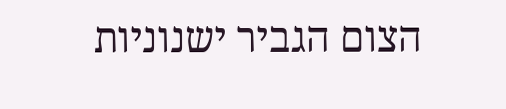הצום הגביר ישנוניות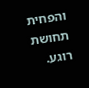והפחית תחושת רוגע.